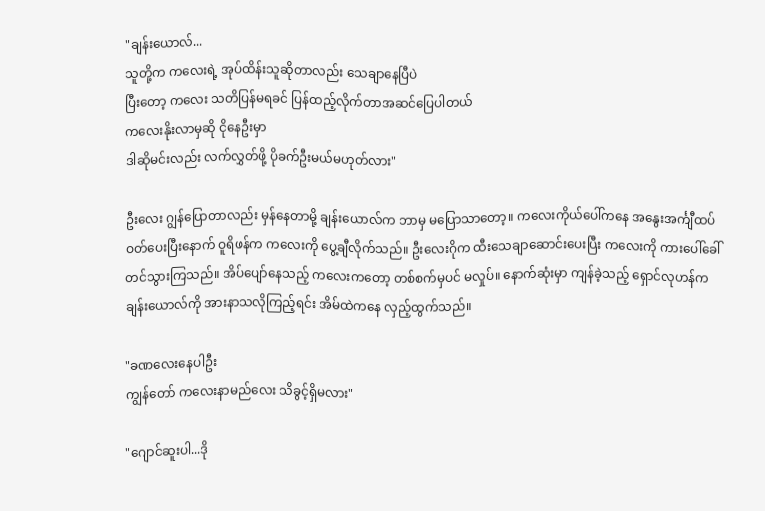"ချန်းယောလ်...
သူတို့က ကလေးရဲ့ အုပ်ထိန်းသူဆိုတာလည်း သေချာနေပြီပဲ
ပြီးတော့ ကလေး သတိပြန်မရခင် ပြန်ထည့်လိုက်တာအဆင်ပြေပါတယ်
ကလေးနိုးလာမှဆို ငိုနေဦးမှာ
ဒါဆိုမင်းလည်း လက်လွှတ်ဖို့ ပိုခက်ဦးမယ်မဟုတ်လား"

ဦးလေး ဂျွန်ပြောတာလည်း မှန်နေတာမို့ ချန်းယောလ်က ဘာမှ မပြောသာတော့။ ကလေးကိုယ်ပေါ်ကနေ အနွေးအင်္ကျီထပ်ဝတ်ပေးပြီးနောက် ဝူရိဖန်က ကလေးကို ပွေ့ချီလိုက်သည်။ ဦးလေးဂိုက ထီးသေချာဆောင်းပေးပြီး ကလေးကို ကားပေါ်ခေါ်တင်သွားကြသည်။ အိပ်ပျော်နေသည့် ကလေးကတော့ တစ်စက်မှပင် မလှုပ်။ နောက်ဆုံးမှာ ကျန်ခဲ့သည့် ရှောင်လုဟန်က ချန်းယောလ်ကို အားနာသလိုကြည့်ရင်း အိမ်ထဲကနေ လှည့်ထွက်သည်။

"ခဏလေးနေပါဦး
ကျွန်တော် ကလေးနာမည်လေး သိခွင့်ရှိမလား"

"ဂျောင်ဆူးပါ...ဒို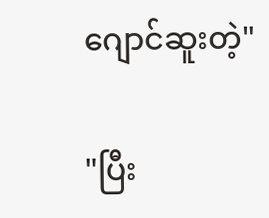ဂျောင်ဆူးတဲ့"

"ပြီး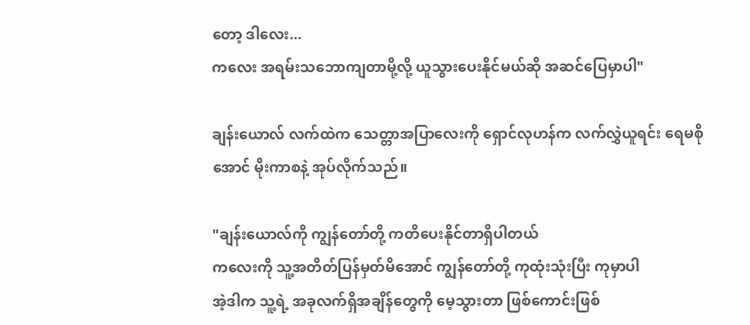တော့ ဒါလေး...
ကလေး အရမ်းသဘောကျတာမို့လို့ ယူသွားပေးနိုင်မယ်ဆို အဆင်ပြေမှာပါ"

ချန်းယောလ် လက်ထဲက သေတ္တာအပြာလေးကို ရှောင်လုဟန်က လက်လွှဲယူရင်း ရေမစိုအောင် မိုးကာစနဲ့ အုပ်လိုက်သည်။

"ချန်းယောလ်ကို ကျွန်တော်တို့ ကတိပေးနိုင်တာရှိပါတယ်
ကလေးကို သူ့အတိတ်ပြန်မှတ်မိအောင် ကျွန်တော်တို့ ကုထုံးသုံးပြီး ကုမှာပါ
အဲ့ဒါက သူ့ရဲ့ အခုလက်ရှိအချိန်တွေကို မေ့သွားတာ ဖြစ်ကောင်းဖြစ်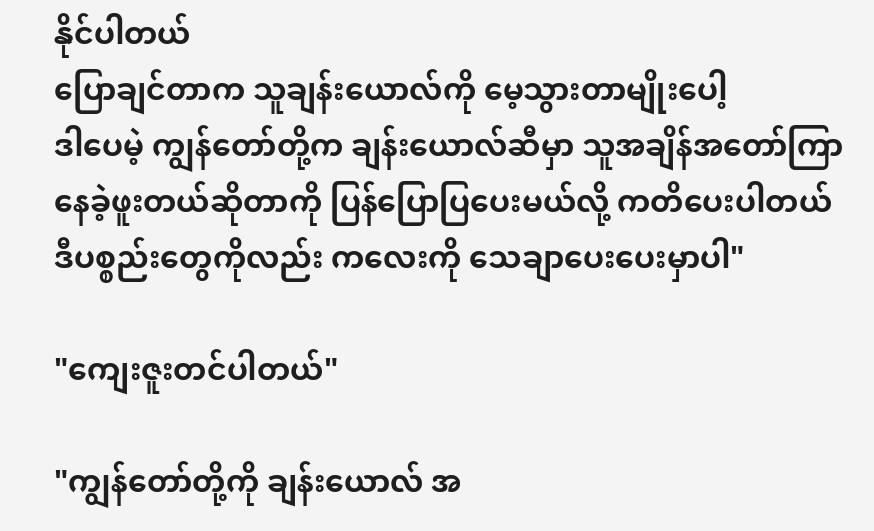နိုင်ပါတယ်
ပြောချင်တာက သူချန်းယောလ်ကို မေ့သွားတာမျိုးပေါ့
ဒါပေမဲ့ ကျွန်တော်တို့က ချန်းယောလ်ဆီမှာ သူအချိန်အတော်ကြာ နေခဲ့ဖူးတယ်ဆိုတာကို ပြန်ပြောပြပေးမယ်လို့ ကတိပေးပါတယ်
ဒီပစ္စည်းတွေကိုလည်း ကလေးကို သေချာပေးပေးမှာပါ"

"ကျေးဇူးတင်ပါတယ်"

"ကျွန်တော်တို့ကို ချန်းယောလ် အ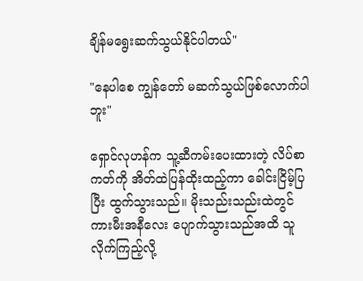ချိန်မရွေးဆက်သွယ်နိုင်ပါတယ်"

"နေပါစေ ကျွန်တော် မဆက်သွယ်ဖြစ်လောက်ပါဘူး"

ရှောင်လုဟန်က သူ့ဆီကမ်းပေးထားတဲ့ လိပ်စာကတ်ကို အိတ်ထဲပြန်ထိုးထည့်ကာ ခေါင်းငြိမ့်ပြပြီး ထွက်သွားသည်။ မိုးသည်းသည်းထဲတွင် ကားမီးအနီလေး ပျောက်သွားသည်အထိ သူလိုက်ကြည့်လို့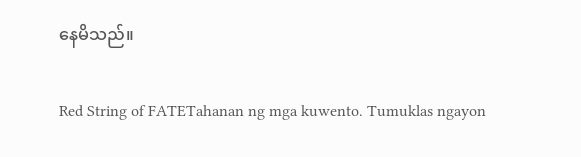နေမိသည်။

Red String of FATETahanan ng mga kuwento. Tumuklas ngayon